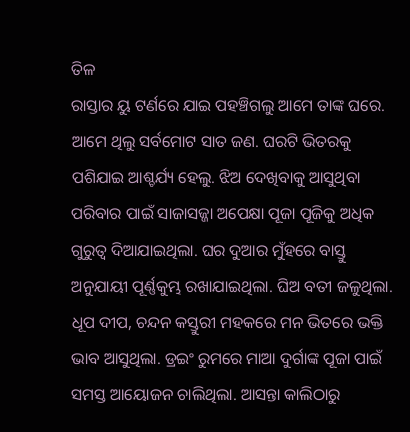ତିଳ
ରାସ୍ତାର ୟୁ ଟର୍ଣରେ ଯାଇ ପହଞ୍ଚିଗଲୁ ଆମେ ତାଙ୍କ ଘରେ. ଆମେ ଥିଲୁ ସର୍ବମୋଟ ସାତ ଜଣ. ଘରଟି ଭିତରକୁ ପଶିଯାଇ ଆଶ୍ଚର୍ଯ୍ୟ ହେଲୁ. ଝିଅ ଦେଖିବାକୁ ଆସୁଥିବା ପରିବାର ପାଇଁ ସାଜାସଜ୍ଜା ଅପେକ୍ଷା ପୂଜା ପୂଜିକୁ ଅଧିକ ଗୁରୁତ୍ୱ ଦିଆଯାଇଥିଲା. ଘର ଦୁଆର ମୁଁହରେ ବାସ୍ତୁ ଅନୁଯାୟୀ ପୂର୍ଣ୍ଣକୁମ୍ଭ ରଖାଯାଇଥିଲା. ଘିଅ ବତୀ ଜଳୁଥିଲା. ଧୂପ ଦୀପ, ଚନ୍ଦନ କସ୍ତୁରୀ ମହକରେ ମନ ଭିତରେ ଭକ୍ତି ଭାବ ଆସୁଥିଲା. ଡ୍ରଇଂ ରୁମରେ ମାଆ ଦୁର୍ଗାଙ୍କ ପୂଜା ପାଇଁ ସମସ୍ତ ଆୟୋଜନ ଚାଲିଥିଲା. ଆସନ୍ତା କାଲିଠାରୁ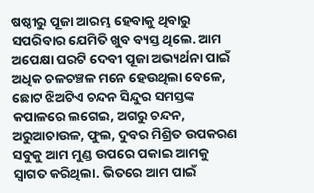ଷଷ୍ଠୀରୁ ପୂଜା ଆରମ୍ଭ ହେବାକୁ ଥିବାରୁ ସପରିବାର ଯେମିତି ଖୁବ ବ୍ୟସ୍ତ ଥିଲେ. ଆମ ଅପେକ୍ଷା ଘରଟି ଦେବୀ ପୂଜା ଅଭ୍ୟର୍ଥନା ପାଇଁ ଅଧିକ ଚଳଚଞ୍ଚଳ ମନେ ହେଉଥିଲା ବେଳେ, ଛୋଟ ଝିଅଟିଏ ଚନ୍ଦନ ସିନ୍ଦୁର ସମସ୍ତଙ୍କ କପାଳରେ ଲଗେଇ, ଅଗରୁ ଚନ୍ଦନ, ଅରୁଆଚାଉଳ, ଫୁଲ, ଦୁବର ମିଶ୍ରିତ ଉପକରଣ ସବୁକୁ ଆମ ମୁଣ୍ଡ ଉପରେ ପକାଇ ଆମକୁ ସ୍ୱାଗତ କରିଥିଲା. ଭିତରେ ଆମ ପାଇଁ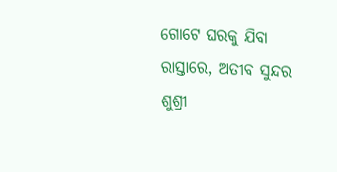ଗୋଟେ ଘରକୁ ଯିବା ରାସ୍ତାରେ, ଅତୀବ ସୁନ୍ଦର ଶୁଶ୍ରୀ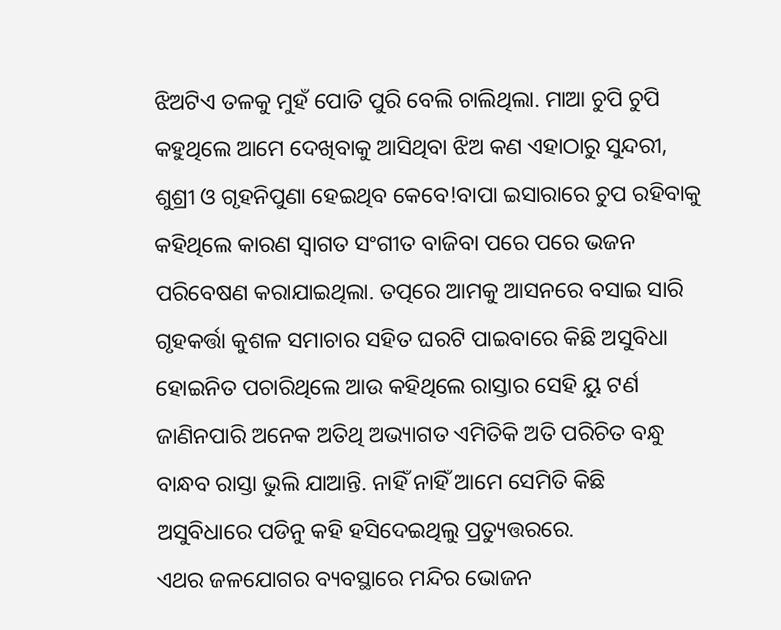ଝିଅଟିଏ ତଳକୁ ମୁହଁ ପୋତି ପୁରି ବେଲି ଚାଲିଥିଲା. ମାଆ ଚୁପି ଚୁପି କହୁଥିଲେ ଆମେ ଦେଖିବାକୁ ଆସିଥିବା ଝିଅ କଣ ଏହାଠାରୁ ସୁନ୍ଦରୀ, ଶୁଶ୍ରୀ ଓ ଗୃହନିପୁଣା ହେଇଥିବ କେବେ!ବାପା ଇସାରାରେ ଚୁପ ରହିବାକୁ କହିଥିଲେ କାରଣ ସ୍ୱାଗତ ସଂଗୀତ ବାଜିବା ପରେ ପରେ ଭଜନ ପରିବେଷଣ କରାଯାଇଥିଲା. ତତ୍ପରେ ଆମକୁ ଆସନରେ ବସାଇ ସାରି ଗୃହକର୍ତ୍ତା କୁଶଳ ସମାଚାର ସହିତ ଘରଟି ପାଇବାରେ କିଛି ଅସୁବିଧା ହୋଇନିତ ପଚାରିଥିଲେ ଆଉ କହିଥିଲେ ରାସ୍ତାର ସେହି ୟୁ ଟର୍ଣ ଜାଣିନପାରି ଅନେକ ଅତିଥି ଅଭ୍ୟାଗତ ଏମିତିକି ଅତି ପରିଚିତ ବନ୍ଧୁ ବାନ୍ଧବ ରାସ୍ତା ଭୁଲି ଯାଆନ୍ତି. ନାହିଁ ନାହିଁ ଆମେ ସେମିତି କିଛି ଅସୁବିଧାରେ ପଡିନୁ କହି ହସିଦେଇଥିଲୁ ପ୍ରତ୍ୟୁତ୍ତରରେ.
ଏଥର ଜଳଯୋଗର ବ୍ୟବସ୍ଥାରେ ମନ୍ଦିର ଭୋଜନ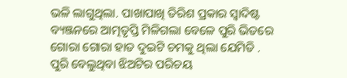ଭଳି ଲାଗୁଥିଲା. ପାଖାପାଖି ତିରିଶ ପ୍ରକାର ସ୍ୱାଦିଷ୍ଟ ବ୍ୟଞ୍ଜନରେ ଆତ୍ମତୃପ୍ତି ମିଳିଗଲା ବେଳେ ପୁରି ଭିତରେ ଗୋରା ଗୋରା ହାତ ଦୁଇଟି ଚମକୁ ଥିଲା ଯେମିତି . ପୁରି ବେଲୁଥିବା ଝିଅଟିର ପରିଚୟ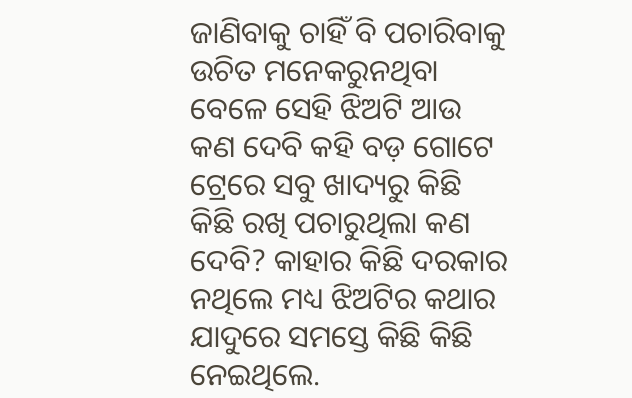ଜାଣିବାକୁ ଚାହିଁ ବି ପଚାରିବାକୁ ଉଚିତ ମନେକରୁନଥିବା ବେଳେ ସେହି ଝିଅଟି ଆଉ କଣ ଦେବି କହି ବଡ଼ ଗୋଟେ ଟ୍ରେରେ ସବୁ ଖାଦ୍ୟରୁ କିଛି କିଛି ରଖି ପଚାରୁଥିଲା କଣ ଦେବି? କାହାର କିଛି ଦରକାର ନଥିଲେ ମଧ୍ୟ ଝିଅଟିର କଥାର ଯାଦୁରେ ସମସ୍ତେ କିଛି କିଛି ନେଇଥିଲେ.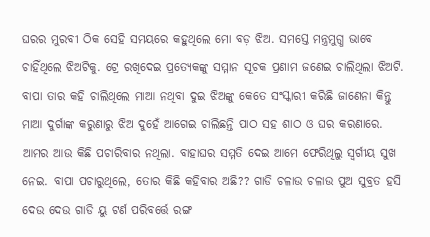ଘରର ମୁରବୀ ଠିକ ସେହି ସମୟରେ କହୁଥିଲେ ମୋ ବଡ଼ ଝିଅ. ସମସ୍ତେ ମନ୍ତ୍ରମୁଗ୍ଧ ଭାବେ ଚାହିଁଥିଲେ ଝିଅଟିକୁ. ଟ୍ରେ ରଖିଦେଇ ପ୍ରତ୍ୟେକଙ୍କୁ ସମ୍ମାନ ସୂଚକ ପ୍ରଣାମ ଜଣେଇ ଚାଲିଥିଲା ଝିଅଟି. ବାପା ତାର କହି ଚାଲିଥିଲେ ମାଆ ନଥିବା ଦୁଇ ଝିଅଙ୍କୁ କେତେ ସଂସ୍କାରୀ କରିଛି ଜାଣେନା କିନ୍ତୁ ମାଆ ଦୁର୍ଗାଙ୍କ କରୁଣାରୁ ଝିଅ ଦୁହେଁ ଆଗେଇ ଚାଲିଛନ୍ତି ପାଠ ସହ ଶାଠ ଓ ଘର କରଣାରେ. ଆମର ଆଉ କିଛି ପଚାରିବାର ନଥିଲା. ବାହାଘର ସମ୍ମତି ଦେଇ ଆମେ ଫେରିଥିଲୁ ସ୍ବର୍ଗୀୟ ସୁଖ ନେଇ. ବାପା ପଚାରୁଥିଲେ, ତୋର କିଛି କହିବାର ଅଛି?? ଗାଡି ଚଳାଉ ଚଳାଉ ପୁଅ ସୁବ୍ରତ ହସି ଦେଉ ଦେଉ ଗାଡି ୟୁ ଟର୍ଣ ପରିବର୍ତ୍ତେ ରଙ୍ଗ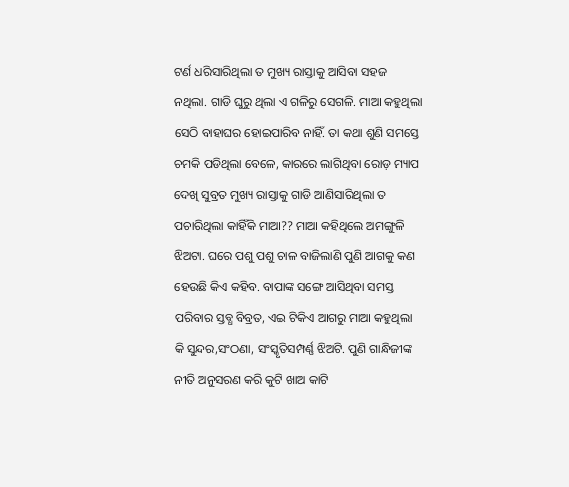ଟର୍ଣ ଧରିସାରିଥିଲା ତ ମୁଖ୍ୟ ରାସ୍ତାକୁ ଆସିବା ସହଜ ନଥିଲା. ଗାଡି ଘୁରୁ ଥିଲା ଏ ଗଳିରୁ ସେଗଳି. ମାଆ କହୁଥିଲା ସେଠି ବାହାଘର ହୋଇପାରିବ ନାହିଁ. ତା କଥା ଶୁଣି ସମସ୍ତେ ଚମକି ପଡିଥିଲା ବେଳେ, କାରରେ ଲାଗିଥିବା ରୋଡ଼ ମ୍ୟାପ ଦେଖି ସୁବ୍ରତ ମୁଖ୍ୟ ରାସ୍ତାକୁ ଗାଡି ଆଣିସାରିଥିଲା ତ ପଚାରିଥିଲା କାହିଁକି ମାଆ?? ମାଆ କହିଥିଲେ ଅମଙ୍ଗୁଳି ଝିଅଟା. ଘରେ ପଶୁ ପଶୁ ଚାଳ ବାଜିଲାଣି ପୁଣି ଆଗକୁ କଣ ହେଉଛି କିଏ କହିବ. ବାପାଙ୍କ ସଙ୍ଗେ ଆସିଥିବା ସମସ୍ତ ପରିବାର ସ୍ତବ୍ଧ ବିବ୍ରତ, ଏଇ ଟିକିଏ ଆଗରୁ ମାଆ କହୁଥିଲା କି ସୁନ୍ଦର,ସଂଠଣା, ସଂସ୍କୃତିସମ୍ପର୍ଣ୍ଣ ଝିଅଟି. ପୁଣି ଗାନ୍ଧିଜୀଙ୍କ ନୀତି ଅନୁସରଣ କରି କୁଟି ଖାଅ କାଟି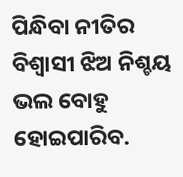ପିନ୍ଧିବା ନୀତିର ବିଶ୍ୱାସୀ ଝିଅ ନିଶ୍ଚୟ ଭଲ ବୋହୁ ହୋଇପାରିବ.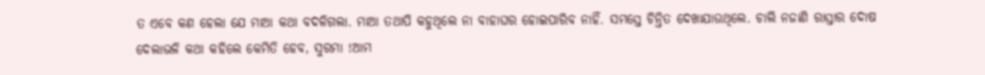ତ ଏବେ କଣ ହେଲା ଯେ ମାଆ କଥା ବଦଳିଗଲା. ମାଆ ତଥାପି କହୁଥିଲେ ନା ବାହାଘର ହୋଇପାରିବ ନାହିଁ. ସମସ୍ତେ ଚିନ୍ତିତ ଦେଖାଯାଉଥିଲେ. ଚାଲି ନଜାଣି ରାସ୍ତାର ଦୋଷ ଦେଲାଭଳି କଥା କହିଲେ କେମିତି ହେବ, ସୁରମା !ଆମ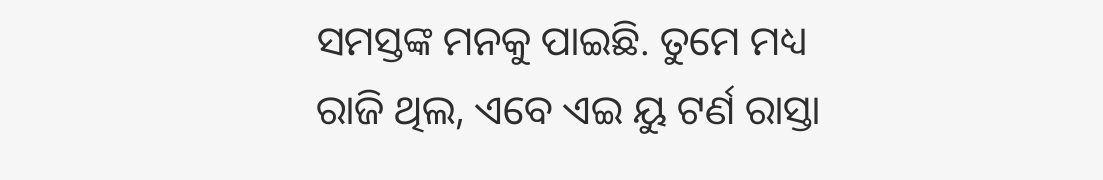ସମସ୍ତଙ୍କ ମନକୁ ପାଇଛି. ତୁମେ ମଧ୍ୟ ରାଜି ଥିଲ, ଏବେ ଏଇ ୟୁ ଟର୍ଣ ରାସ୍ତା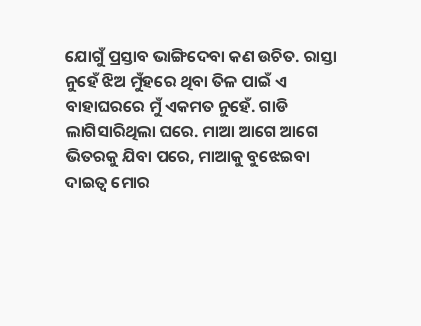ଯୋଗୁଁ ପ୍ରସ୍ତାବ ଭାଙ୍ଗିଦେବା କଣ ଉଚିତ. ରାସ୍ତା ନୁହେଁ ଝିଅ ମୁଁହରେ ଥିବା ତିଳ ପାଇଁ ଏ ବାହାଘରରେ ମୁଁ ଏକମତ ନୁହେଁ. ଗାଡି ଲାଗିସାରିଥିଲା ଘରେ. ମାଆ ଆଗେ ଆଗେ ଭିତରକୁ ଯିବା ପରେ, ମାଆକୁ ବୁଝେଇବା ଦାଇତ୍ୱ ମୋର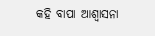କହି ବାପା ଆଶ୍ୱାସନା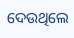ଦେଉଥିଲେ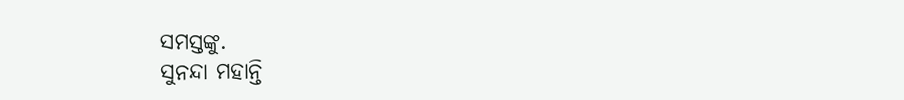ସମସ୍ତଙ୍କୁ.
ସୁନନ୍ଦା ମହାନ୍ତି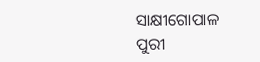ସାକ୍ଷୀଗୋପାଳ
ପୁରୀ